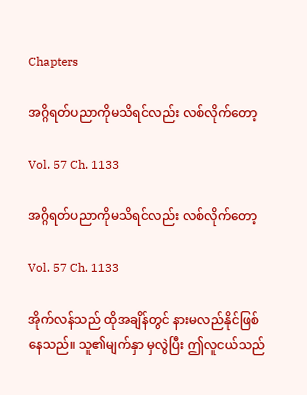Chapters

အဂ္ဂိရတ်ပညာကိုမသိရင်လည်း လစ်လိုက်တော့

Vol. 57 Ch. 1133

အဂ္ဂိရတ်ပညာကိုမသိရင်လည်း လစ်လိုက်တော့

Vol. 57 Ch. 1133

အိုက်လန်သည် ထိုအချိန်တွင် နားမလည်နိုင်ဖြစ်နေသည်။ သူ၏မျက်နှာ မှလွဲပြီး ဤလူငယ်သည်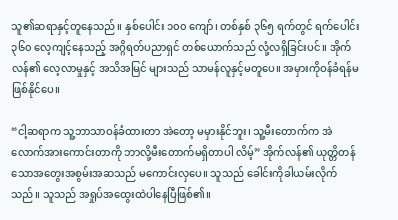သူ၏ဆရာနှင့်တူနေသည်။ နှစ်ပေါင်း ၁၀၀ ကျော်၊ တစ်နှစ် ၃၆၅ ရက်တွင် ရက်ပေါင်း ၃၆၀ လေ့ကျင့်နေသည့် အဂ္ဂိရတ်ပညာရှင် တစ်ယောက်သည် လုံ့လရှိခြင်းပင်။ အိုက်လန်၏ လေ့လာမှုနှင့် အသိအမြင် များသည် သာမန်လူနှင့်မတူပေ။ အမှားကိုဝန်ခံရန်မဖြစ်နိုင်ပေ။

“ငါ့ဆရာက သူ့ဘာသာဝန်ခံထားတာ အဲတော့ မမှားနိုင်ဘူး၊ သူ့မီးတောက်က အဲလောက်အားကောင်းတာကို ဘာလို့မီးတောက်မရှိတာပါ လိမ့်” အိုက်လန်၏ ယုတ္တိတန်သောအတွေးအစွမ်းအဆသည် မကောင်းလှပေ။ သူသည် ခေါင်းကိုခါယမ်းလိုက်သည်။ သူသည် အရှုပ်အထွေးထဲပါနေပြီဖြစ်၏။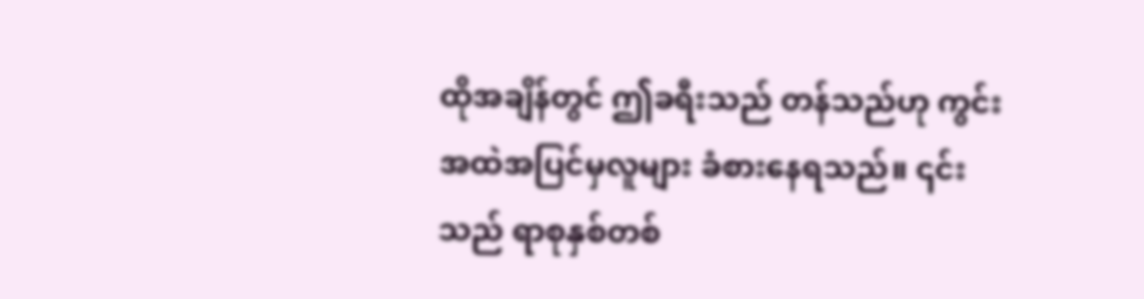ထိုအချိန်တွင် ဤခရီးသည် တန်သည်ဟု ကွင်းအထဲအပြင်မှလူများ ခံစားနေရသည်။ ၎င်းသည် ရာစုနှစ်တစ်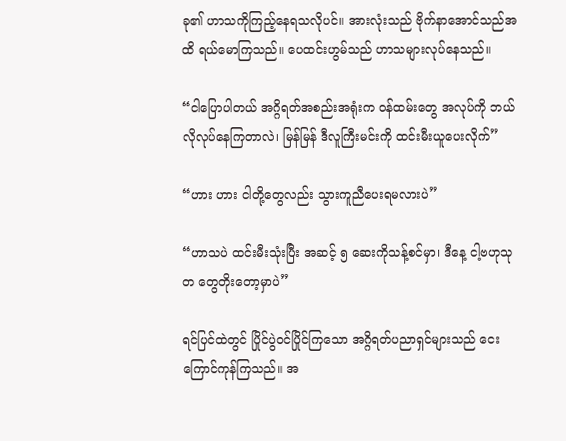ခု၏ ဟာသကိုကြည့်နေရသလိုပင်။ အားလုံးသည် ဗိုက်နာအောင်သည်အထိ ရယ်မောကြသည်။ ပေထင်းဟွမ်သည် ဟာသများလုပ်နေသည်။

“ငါပြောပါတယ် အဂ္ဂိရတ်အစည်းအရုံးက ဝန်ထမ်းတွေ အလုပ်ကို ဘယ်လိုလုပ်နေကြတာလဲ၊ မြန်မြန် ဒီလူကြီးမင်းကို ထင်းမီးယူပေးလိုက်”

“ဟား ဟား ငါတို့တွေလည်း သွားကူညီပေးရမလားပဲ”

“ဟာသပဲ ထင်းမီးသုံးပြီး အဆင့် ၅ ဆေးကိုသန့်စင်မှာ၊ ဒီနေ့ ငါ့ဗဟုသုတ တွေတိုးတော့မှာပဲ”

ရင်ပြင်ထဲတွင် ပြိုင်ပွဲဝင်ပြိုင်ကြသော အဂ္ဂိရတ်ပညာရှင်များသည် ငေး ကြောင်ကုန်ကြသည်။ အ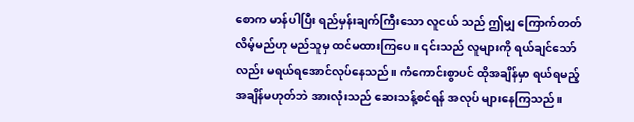စောက မာန်ပါပြီး ရည်မှန်းချက်ကြီးသော လူငယ် သည် ဤမျှ ကြောက်တတ်လိမ့်မည်ဟု မည်သူမှ ထင်မထားကြပေ။ ၎င်းသည် လူများကို ရယ်ချင်သော်လည်း မရယ်ရအောင်လုပ်နေသည်။ ကံကောင်းစွာပင် ထိုအချိန်မှာ ရယ်ရမည့်အချိန်မဟုတ်ဘဲ အားလုံးသည် ဆေးသန့်စင်ရန် အလုပ် များနေကြသည်။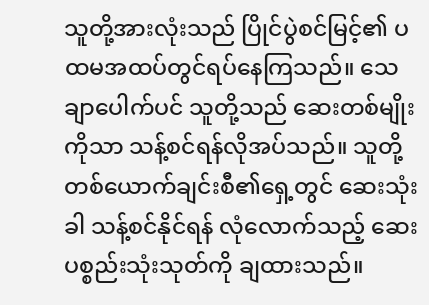သူတို့အားလုံးသည် ပြိုင်ပွဲစင်မြင့်၏ ပထမအထပ်တွင်ရပ်နေကြသည်။ သေချာပေါက်ပင် သူတို့သည် ဆေးတစ်မျိုးကိုသာ သန့်စင်ရန်လိုအပ်သည်။ သူတို့တစ်ယောက်ချင်းစီ၏ရှေ့တွင် ဆေးသုံးခါ သန့်စင်နိုင်ရန် လုံလောက်သည့် ဆေးပစ္စည်းသုံးသုတ်ကို ချထားသည်။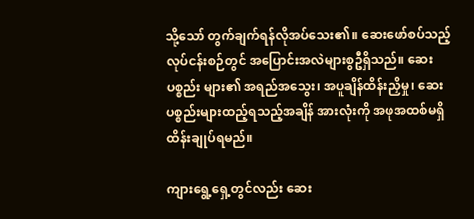သို့သော် တွက်ချက်ရန်လိုအပ်သေး၏။ ဆေးဖော်စပ်သည့်လုပ်ငန်းစဉ်တွင် အပြောင်းအလဲများစွဦရှိသည်။ ဆေးပစ္စည်း များ၏ အရည်အသွေး၊ အပူချိန်ထိန်းညှိမှု၊ ဆေးပစ္စည်းများထည့်ရသည့်အချိန် အားလုံးကို အဖုအထစ်မရှိ ထိန်းချုပ်ရမည်။

ကျားရွေ့ရှေ့တွင်လည်း ဆေး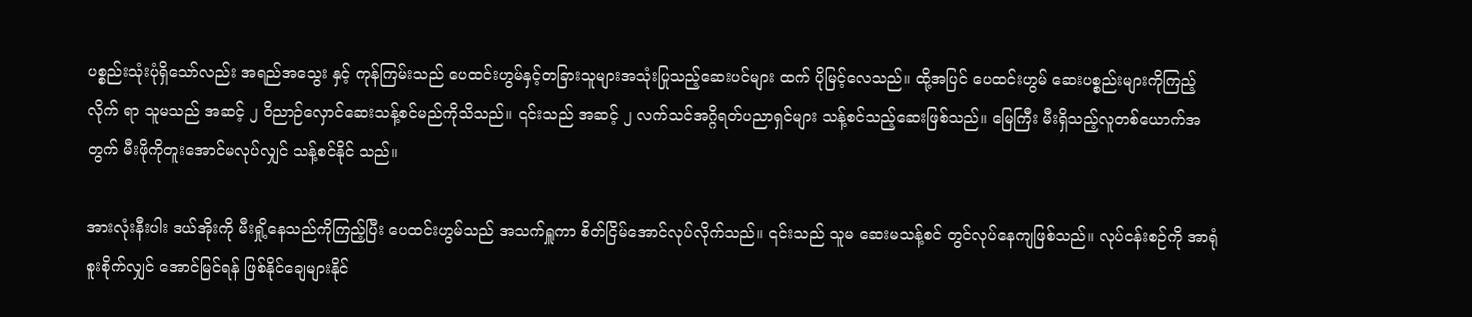ပစ္စည်းသုံးပုံရှိသော်လည်း အရည်အသွေး နှင့် ကုန်ကြမ်းသည် ပေထင်းဟွမ်နှင့်တခြားသူများအသုံးပြုသည့်ဆေးပင်များ ထက် ပိုမြင့်လေသည်။ ထို့အပြင် ပေထင်းဟွမ် ဆေးပစ္စည်းများကိုကြည့်လိုက် ရာ သူမသည် အဆင့် ၂ ဝိညာဉ်လှောင်ဆေးသန့်စင်မည်ကိုသိသည်။ ၎င်းသည် အဆင့် ၂ လက်သင်အဂ္ဂိရတ်ပညာရှင်များ သန့်စင်သည့်ဆေးဖြစ်သည်။ မြေကြီး မီးရှိသည့်လူတစ်ယောက်အတွက် မီးဖိုကိုတူးအောင်မလုပ်လျှင် သန့်စင်နိုင် သည်။

အားလုံးနီးပါး ဒယ်အိုးကို မီးရှို့နေသည်ကိုကြည့်ပြီး ပေထင်းဟွမ်သည် အသက်ရှူကာ စိတ်ငြိမ်အောင်လုပ်လိုက်သည်။ ၎င်းသည် သူမ ဆေးမသန့်စင် တွင်လုပ်နေကျဖြစ်သည်။ လုပ်ငန်းစဉ်ကို အာရုံစူးစိုက်လျှင် အောင်မြင်ရန် ဖြစ်နိုင်ချေများနိုင်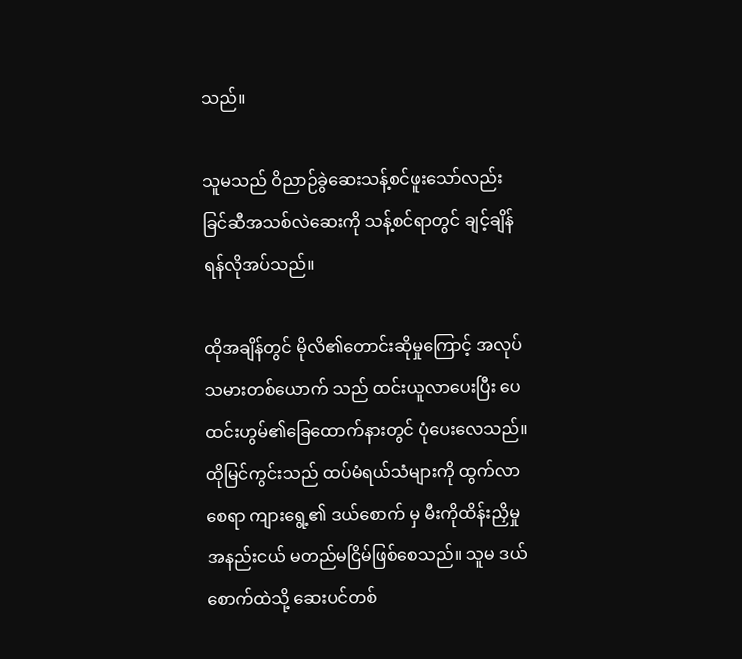သည်။

သူမသည် ဝိညာဉ်ခွဲဆေးသန့်စင်ဖူးသော်လည်း ခြင်ဆီအသစ်လဲဆေးကို သန့်စင်ရာတွင် ချင့်ချိန်ရန်လိုအပ်သည်။

ထိုအချိန်တွင် မိုလိ၏တောင်းဆိုမှုကြောင့် အလုပ်သမားတစ်ယောက် သည် ထင်းယူလာပေးပြီး ပေထင်းဟွမ်၏ခြေထောက်နားတွင် ပုံပေးလေသည်။ ထိုမြင်ကွင်းသည် ထပ်မံရယ်သံများကို ထွက်လာစေရာ ကျားရွေ့၏ ဒယ်စောက် မှ မီးကိုထိန်းညှိမှုအနည်းငယ် မတည်မငြိမ်ဖြစ်စေသည်။ သူမ ဒယ်စောက်ထဲသို့ ဆေးပင်တစ်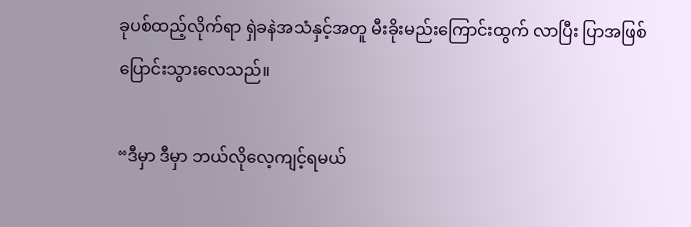ခုပစ်ထည့်လိုက်ရာ ရှဲခနဲအသံနှင့်အတူ မီးခိုးမည်းကြောင်းထွက် လာပြီး ပြာအဖြစ်ပြောင်းသွားလေသည်။

“ဒီမှာ ဒီမှာ ဘယ်လိုလေ့ကျင့်ရမယ်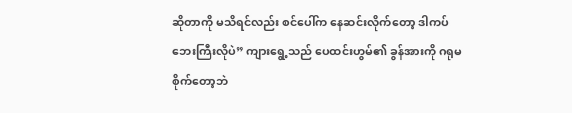ဆိုတာကို မသိရင်လည်း စင်ပေါ်က နေဆင်းလိုက်တော့ ဒါကပ်ဘေးကြီးလိုပဲ” ကျားရွေ့သည် ပေထင်းဟွမ်၏ ခွန်အားကို ဂရုမစိုက်တော့ဘဲ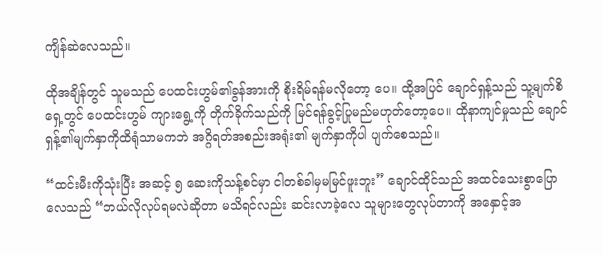ကျိန်ဆဲလေသည်။

ထိုအချိန်တွင် သူမသည် ပေထင်းဟွမ်၏ခွန်အားကို စိုးရိမ်ရန်မလိုတော့ ပေ။ ထို့အပြင် ချောင်ရှန့်သည် သူ့မျက်စိရှေ့တွင် ပေထင်းဟွမ် ကျားရွေ့ကို တိုက်ခိုက်သည်ကို မြင်ရန်ခွင့်ပြုမည်မဟုတ်တော့ပေ။ ထိုနာကျင်မှုသည် ချောင်ရှန့်၏မျက်နှာကိုထိရုံသာမကဘဲ အဂ္ဂိရတ်အစည်းအရုံး၏ မျက်နှာကိုပါ ပျက်စေသည်။

“ထင်းမီးကိုသုံးပြီး အဆင့် ၅ ဆေးကိုသန့်စင်မှာ ငါတစ်ခါမှမမြင်ဖူးဘူး” ချောင်ထိုင်သည် အထင်သေးစွာပြောလေသည် “ဘယ်လိုလုပ်ရမလဲဆိုတာ မသိရင်လည်း ဆင်းလာခဲ့လေ သူများတွေလုပ်တာကို အနှောင့်အ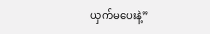ယှက်မပေးနဲ့”